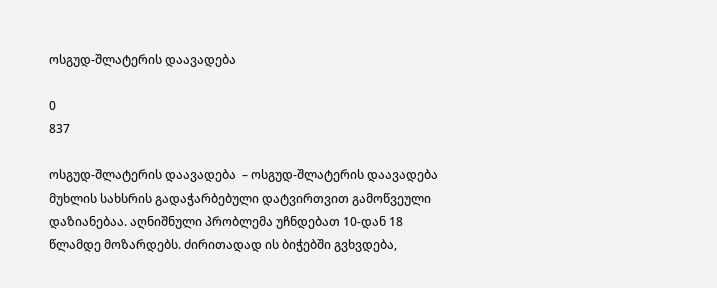ოსგუდ-შლატერის დაავადება

0
837

ოსგუდ-შლატერის დაავადება  – ოსგუდ-შლატერის დაავადება მუხლის სახსრის გადაჭარბებული დატვირთვით გამოწვეული დაზიანებაა. აღნიშნული პრობლემა უჩნდებათ 10-დან 18 წლამდე მოზარდებს. ძირითადად ის ბიჭებში გვხვდება,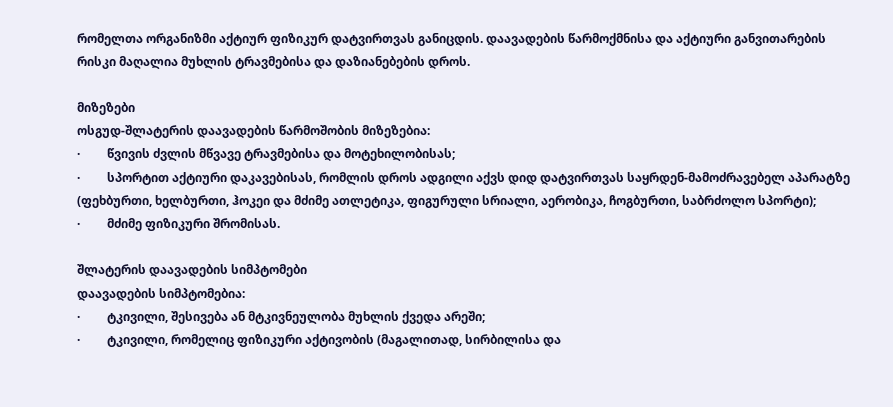რომელთა ორგანიზმი აქტიურ ფიზიკურ დატვირთვას განიცდის. დაავადების წარმოქმნისა და აქტიური განვითარების რისკი მაღალია მუხლის ტრავმებისა და დაზიანებების დროს.

მიზეზები
ოსგუდ-შლატერის დაავადების წარმოშობის მიზეზებია:
·         წვივის ძვლის მწვავე ტრავმებისა და მოტეხილობისას;
·         სპორტით აქტიური დაკავებისას, რომლის დროს ადგილი აქვს დიდ დატვირთვას საყრდენ-მამოძრავებელ აპარატზე (ფეხბურთი, ხელბურთი, ჰოკეი და მძიმე ათლეტიკა, ფიგურული სრიალი, აერობიკა, ჩოგბურთი, საბრძოლო სპორტი);
·         მძიმე ფიზიკური შრომისას.

შლატერის დაავადების სიმპტომები
დაავადების სიმპტომებია:
·         ტკივილი, შესივება ან მტკივნეულობა მუხლის ქვედა არეში;
·         ტკივილი, რომელიც ფიზიკური აქტივობის (მაგალითად, სირბილისა და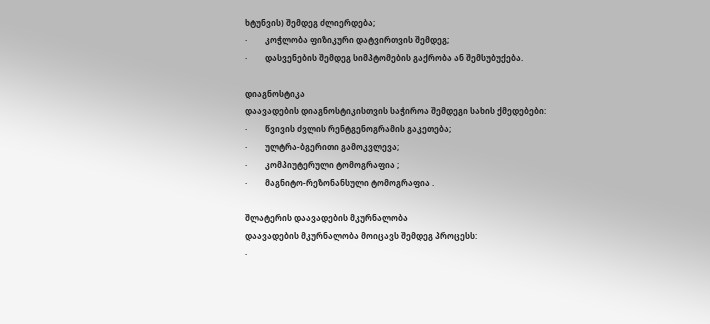ხტუნვის) შემდეგ ძლიერდება;
·         კოჭლობა ფიზიკური დატვირთვის შემდეგ;
·         დასვენების შემდეგ სიმპტომების გაქრობა ან შემსუბუქება.

დიაგნოსტიკა
დაავადების დიაგნოსტიკისთვის საჭიროა შემდეგი სახის ქმედებები:
·         წვივის ძვლის რენტგენოგრამის გაკეთება;
·         ულტრა-ბგერითი გამოკვლევა;
·         კომპიუტერული ტომოგრაფია ;
·         მაგნიტო-რეზონანსული ტომოგრაფია .

შლატერის დაავადების მკურნალობა
დაავადების მკურნალობა მოიცავს შემდეგ პროცესს:
·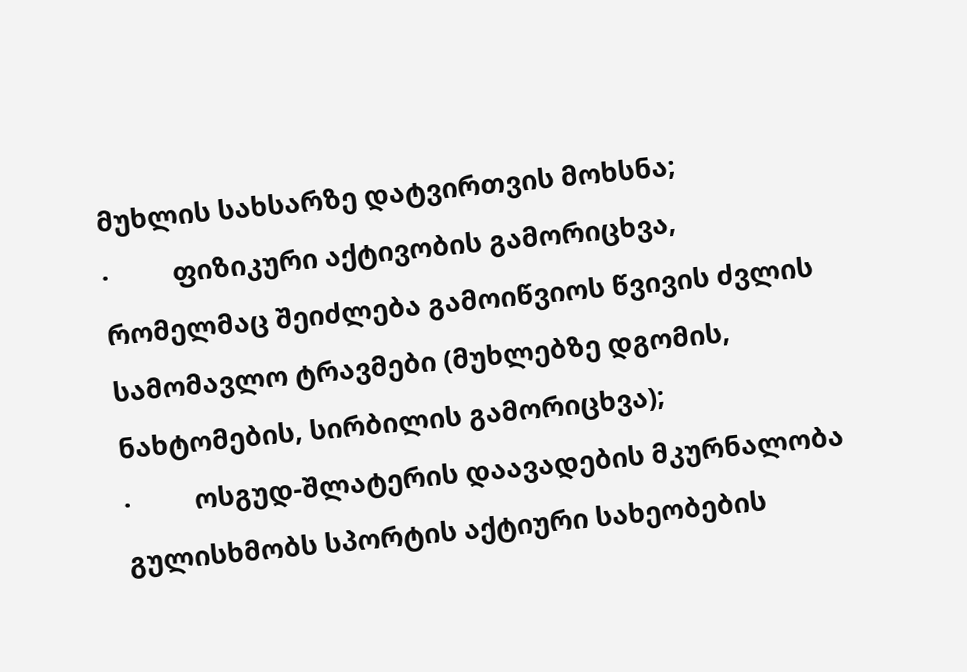მუხლის სახსარზე დატვირთვის მოხსნა;
·         ფიზიკური აქტივობის გამორიცხვა, რომელმაც შეიძლება გამოიწვიოს წვივის ძვლის სამომავლო ტრავმები (მუხლებზე დგომის, ნახტომების, სირბილის გამორიცხვა);
·         ოსგუდ-შლატერის დაავადების მკურნალობა გულისხმობს სპორტის აქტიური სახეობების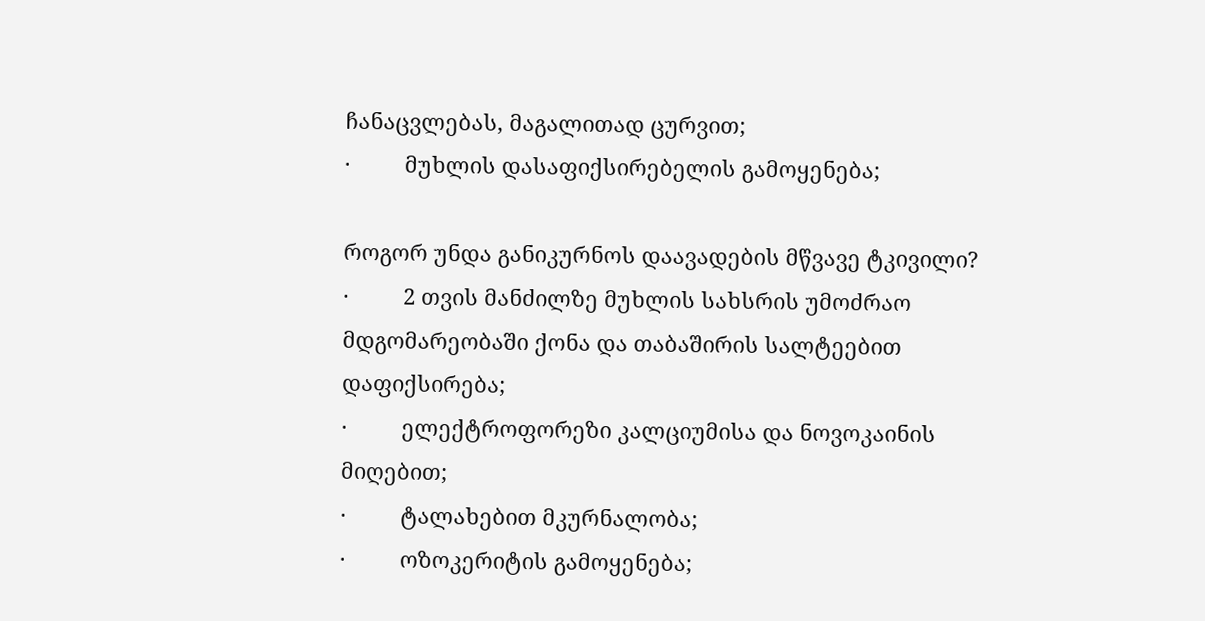ჩანაცვლებას, მაგალითად ცურვით;
·         მუხლის დასაფიქსირებელის გამოყენება;

როგორ უნდა განიკურნოს დაავადების მწვავე ტკივილი?
·         2 თვის მანძილზე მუხლის სახსრის უმოძრაო მდგომარეობაში ქონა და თაბაშირის სალტეებით დაფიქსირება;
·         ელექტროფორეზი კალციუმისა და ნოვოკაინის მიღებით;
·         ტალახებით მკურნალობა;
·         ოზოკერიტის გამოყენება;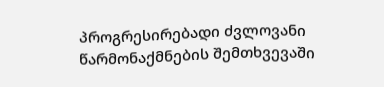პროგრესირებადი ძვლოვანი წარმონაქმნების შემთხვევაში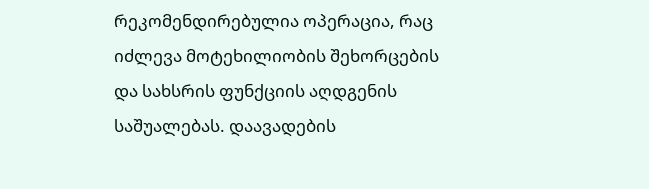რეკომენდირებულია ოპერაცია, რაც იძლევა მოტეხილიობის შეხორცების და სახსრის ფუნქციის აღდგენის საშუალებას. დაავადების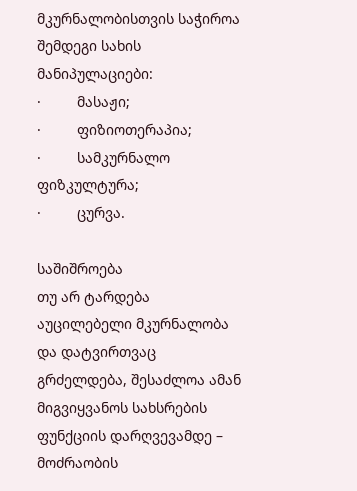მკურნალობისთვის საჭიროა შემდეგი სახის მანიპულაციები:
·         მასაჟი;
·         ფიზიოთერაპია;
·         სამკურნალო ფიზკულტურა;
·         ცურვა.

საშიშროება
თუ არ ტარდება აუცილებელი მკურნალობა და დატვირთვაც გრძელდება, შესაძლოა ამან მიგვიყვანოს სახსრების ფუნქციის დარღვევამდე – მოძრაობის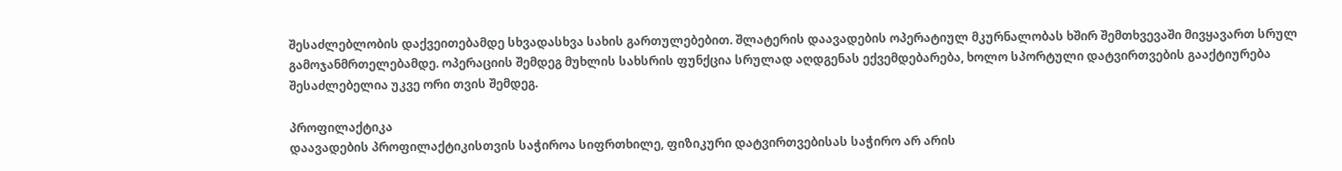შესაძლებლობის დაქვეითებამდე სხვადასხვა სახის გართულებებით. შლატერის დაავადების ოპერატიულ მკურნალობას ხშირ შემთხვევაში მივყავართ სრულ გამოჯანმრთელებამდე. ოპერაციის შემდეგ მუხლის სახსრის ფუნქცია სრულად აღდგენას ექვემდებარება, ხოლო სპორტული დატვირთვების გააქტიურება შესაძლებელია უკვე ორი თვის შემდეგ.

პროფილაქტიკა
დაავადების პროფილაქტიკისთვის საჭიროა სიფრთხილე, ფიზიკური დატვირთვებისას საჭირო არ არის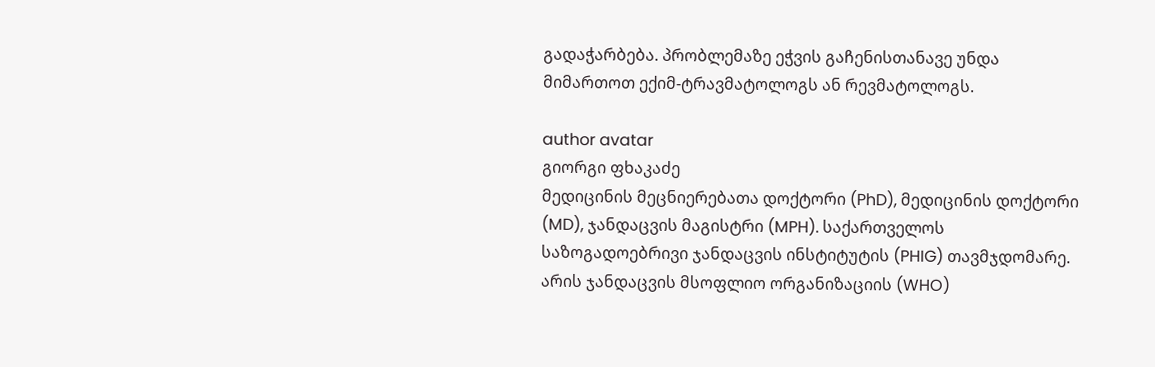გადაჭარბება. პრობლემაზე ეჭვის გაჩენისთანავე უნდა მიმართოთ ექიმ-ტრავმატოლოგს ან რევმატოლოგს.

author avatar
გიორგი ფხაკაძე
მედიცინის მეცნიერებათა დოქტორი (PhD), მედიცინის დოქტორი (MD), ჯანდაცვის მაგისტრი (MPH). საქართველოს საზოგადოებრივი ჯანდაცვის ინსტიტუტის (PHIG) თავმჯდომარე. არის ჯანდაცვის მსოფლიო ორგანიზაციის (WHO)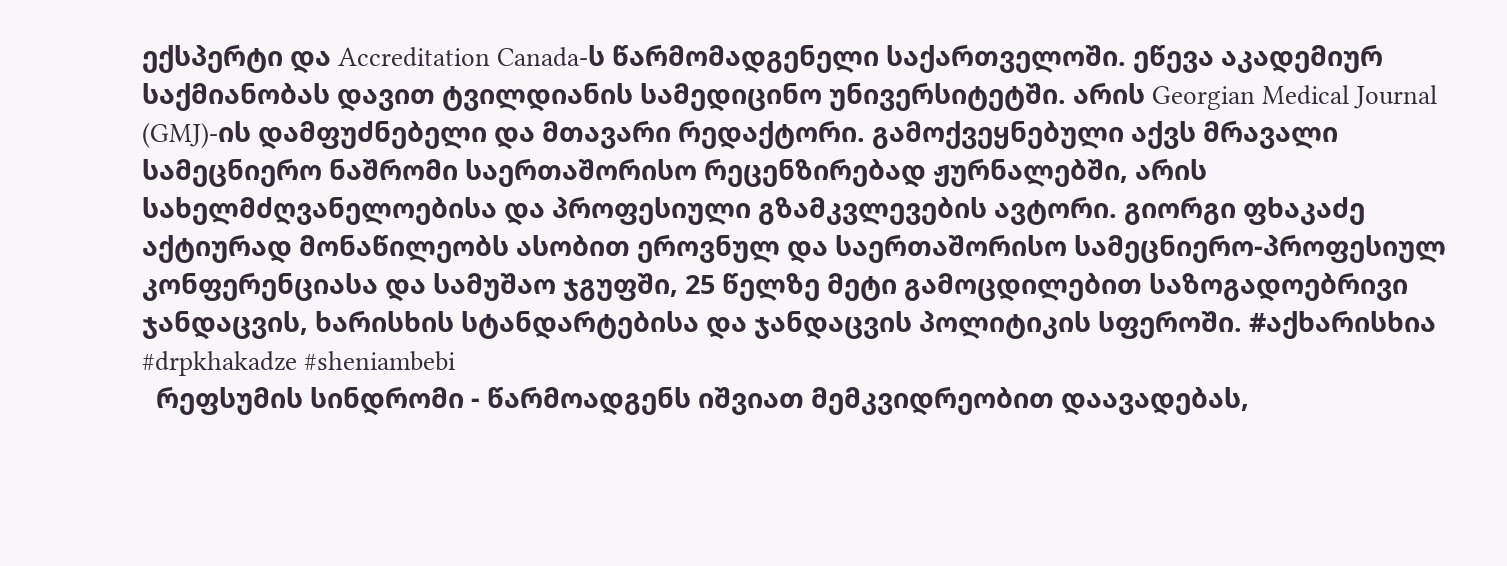ექსპერტი და Accreditation Canada-ს წარმომადგენელი საქართველოში. ეწევა აკადემიურ საქმიანობას დავით ტვილდიანის სამედიცინო უნივერსიტეტში. არის Georgian Medical Journal (GMJ)-ის დამფუძნებელი და მთავარი რედაქტორი. გამოქვეყნებული აქვს მრავალი სამეცნიერო ნაშრომი საერთაშორისო რეცენზირებად ჟურნალებში, არის სახელმძღვანელოებისა და პროფესიული გზამკვლევების ავტორი. გიორგი ფხაკაძე აქტიურად მონაწილეობს ასობით ეროვნულ და საერთაშორისო სამეცნიერო-პროფესიულ კონფერენციასა და სამუშაო ჯგუფში, 25 წელზე მეტი გამოცდილებით საზოგადოებრივი ჯანდაცვის, ხარისხის სტანდარტებისა და ჯანდაცვის პოლიტიკის სფეროში. #აქხარისხია #drpkhakadze #sheniambebi
  რეფსუმის სინდრომი - წარმოადგენს იშვიათ მემკვიდრეობით დაავადებას,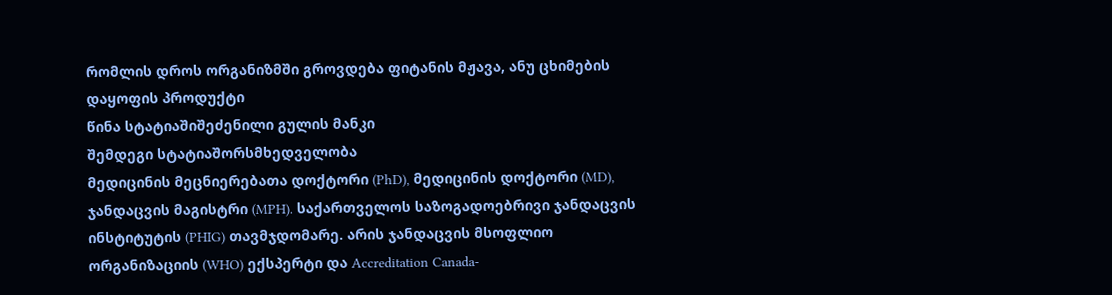რომლის დროს ორგანიზმში გროვდება ფიტანის მჟავა, ანუ ცხიმების დაყოფის პროდუქტი
წინა სტატიაშიშეძენილი გულის მანკი
შემდეგი სტატიაშორსმხედველობა
მედიცინის მეცნიერებათა დოქტორი (PhD), მედიცინის დოქტორი (MD), ჯანდაცვის მაგისტრი (MPH). საქართველოს საზოგადოებრივი ჯანდაცვის ინსტიტუტის (PHIG) თავმჯდომარე. არის ჯანდაცვის მსოფლიო ორგანიზაციის (WHO) ექსპერტი და Accreditation Canada-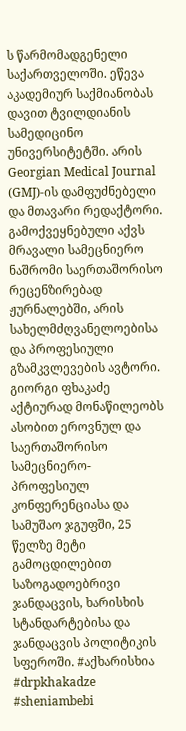ს წარმომადგენელი საქართველოში. ეწევა აკადემიურ საქმიანობას დავით ტვილდიანის სამედიცინო უნივერსიტეტში. არის Georgian Medical Journal (GMJ)-ის დამფუძნებელი და მთავარი რედაქტორი. გამოქვეყნებული აქვს მრავალი სამეცნიერო ნაშრომი საერთაშორისო რეცენზირებად ჟურნალებში, არის სახელმძღვანელოებისა და პროფესიული გზამკვლევების ავტორი. გიორგი ფხაკაძე აქტიურად მონაწილეობს ასობით ეროვნულ და საერთაშორისო სამეცნიერო-პროფესიულ კონფერენციასა და სამუშაო ჯგუფში, 25 წელზე მეტი გამოცდილებით საზოგადოებრივი ჯანდაცვის, ხარისხის სტანდარტებისა და ჯანდაცვის პოლიტიკის სფეროში. #აქხარისხია #drpkhakadze #sheniambebi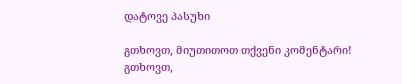დატოვე პასუხი

გთხოვთ, მიუთითოთ თქვენი კომენტარი!
გთხოვთ,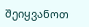შეიყვანოთ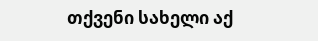თქვენი სახელი აქ